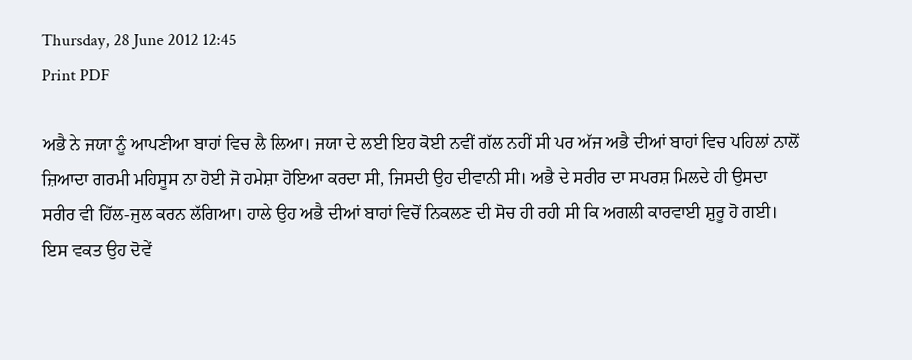Thursday, 28 June 2012 12:45
Print PDF

ਅਭੈ ਨੇ ਜਯਾ ਨੂੰ ਆਪਣੀਆ ਬਾਹਾਂ ਵਿਚ ਲੈ ਲਿਆ। ਜਯਾ ਦੇ ਲਈ ਇਹ ਕੋਈ ਨਵੀਂ ਗੱਲ ਨਹੀਂ ਸੀ ਪਰ ਅੱਜ ਅਭੈ ਦੀਆਂ ਬਾਹਾਂ ਵਿਚ ਪਹਿਲਾਂ ਨਾਲੋਂ ਜ਼ਿਆਦਾ ਗਰਮੀ ਮਹਿਸੂਸ ਨਾ ਹੋਈ ਜੋ ਹਮੇਸ਼ਾ ਹੋਇਆ ਕਰਦਾ ਸੀ, ਜਿਸਦੀ ਉਹ ਦੀਵਾਨੀ ਸੀ। ਅਭੈ ਦੇ ਸਰੀਰ ਦਾ ਸਪਰਸ਼ ਮਿਲਦੇ ਹੀ ਉਸਦਾ ਸਰੀਰ ਵੀ ਹਿੱਲ-ਜੁਲ ਕਰਨ ਲੱਗਿਆ। ਹਾਲੇ ਉਹ ਅਭੈ ਦੀਆਂ ਬਾਹਾਂ ਵਿਚੋਂ ਨਿਕਲਣ ਦੀ ਸੋਚ ਹੀ ਰਹੀ ਸੀ ਕਿ ਅਗਲੀ ਕਾਰਵਾਈ ਸ਼ੁਰੂ ਹੋ ਗਈ।
ਇਸ ਵਕਤ ਉਹ ਦੋਵੇਂ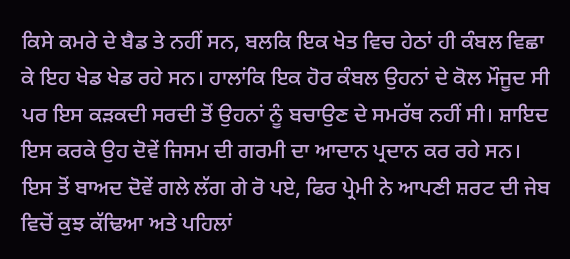ਕਿਸੇ ਕਮਰੇ ਦੇ ਬੈਡ ਤੇ ਨਹੀਂ ਸਨ, ਬਲਕਿ ਇਕ ਖੇਤ ਵਿਚ ਹੇਠਾਂ ਹੀ ਕੰਬਲ ਵਿਛਾ ਕੇ ਇਹ ਖੇਡ ਖੇਡ ਰਹੇ ਸਨ। ਹਾਲਾਂਕਿ ਇਕ ਹੋਰ ਕੰਬਲ ਉਹਨਾਂ ਦੇ ਕੋਲ ਮੌਜੂਦ ਸੀ ਪਰ ਇਸ ਕੜਕਦੀ ਸਰਦੀ ਤੋਂ ਉਹਨਾਂ ਨੂੰ ਬਚਾਉਣ ਦੇ ਸਮਰੱਥ ਨਹੀਂ ਸੀ। ਸ਼ਾਇਦ ਇਸ ਕਰਕੇ ਉਹ ਦੋਵੇਂ ਜਿਸਮ ਦੀ ਗਰਮੀ ਦਾ ਆਦਾਨ ਪ੍ਰਦਾਨ ਕਰ ਰਹੇ ਸਨ।
ਇਸ ਤੋਂ ਬਾਅਦ ਦੋਵੇਂ ਗਲੇ ਲੱਗ ਗੇ ਰੋ ਪਏ, ਫਿਰ ਪ੍ਰੇਮੀ ਨੇ ਆਪਣੀ ਸ਼ਰਟ ਦੀ ਜੇਬ ਵਿਚੋਂ ਕੁਝ ਕੱਢਿਆ ਅਤੇ ਪਹਿਲਾਂ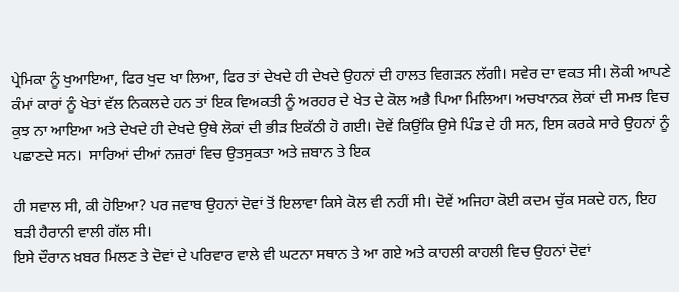ਪ੍ਰੇਮਿਕਾ ਨੂੰ ਖੁਆਇਆ, ਫਿਰ ਖੁਦ ਖਾ ਲਿਆ, ਫਿਰ ਤਾਂ ਦੇਖਦੇ ਹੀ ਦੇਖਦੇ ਉਹਨਾਂ ਦੀ ਹਾਲਤ ਵਿਗੜਨ ਲੱਗੀ। ਸਵੇਰ ਦਾ ਵਕਤ ਸੀ। ਲੋਕੀ ਆਪਣੇ ਕੰਮਾਂ ਕਾਰਾਂ ਨੂੰ ਖੇਤਾਂ ਵੱਲ ਨਿਕਲਦੇ ਹਨ ਤਾਂ ਇਕ ਵਿਅਕਤੀ ਨੂੰ ਅਰਹਰ ਦੇ ਖੇਤ ਦੇ ਕੋਲ ਅਭੈ ਪਿਆ ਮਿਲਿਆ। ਅਚਖਾਨਕ ਲੋਕਾਂ ਦੀ ਸਮਝ ਵਿਚ ਕੁਝ ਨਾ ਆਇਆ ਅਤੇ ਦੇਖਦੇ ਹੀ ਦੇਖਦੇ ਉਥੇ ਲੋਕਾਂ ਦੀ ਭੀੜ ਇਕੱਠੀ ਹੋ ਗਈ। ਦੋਵੇਂ ਕਿਉਂਕਿ ਉਸੇ ਪਿੰਡ ਦੇ ਹੀ ਸਨ, ਇਸ ਕਰਕੇ ਸਾਰੇ ਉਹਨਾਂ ਨੂੰ ਪਛਾਣਦੇ ਸਨ।  ਸਾਰਿਆਂ ਦੀਆਂ ਨਜ਼ਰਾਂ ਵਿਚ ਉਤਸੁਕਤਾ ਅਤੇ ਜ਼ਬਾਨ ਤੇ ਇਕ

ਹੀ ਸਵਾਲ ਸੀ, ਕੀ ਹੋਇਆ? ਪਰ ਜਵਾਬ ਉਹਨਾਂ ਦੋਵਾਂ ਤੋਂ ਇਲਾਵਾ ਕਿਸੇ ਕੋਲ ਵੀ ਨਹੀਂ ਸੀ। ਦੋਵੇਂ ਅਜਿਹਾ ਕੋਈ ਕਦਮ ਚੁੱਕ ਸਕਦੇ ਹਨ, ਇਹ ਬੜੀ ਹੈਰਾਨੀ ਵਾਲੀ ਗੱਲ ਸੀ।
ਇਸੇ ਦੌਰਾਨ ਖ਼ਬਰ ਮਿਲਣ ਤੇ ਦੋਵਾਂ ਦੇ ਪਰਿਵਾਰ ਵਾਲੇ ਵੀ ਘਟਨਾ ਸਥਾਨ ਤੇ ਆ ਗਏ ਅਤੇ ਕਾਹਲੀ ਕਾਹਲੀ ਵਿਚ ਉਹਨਾਂ ਦੋਵਾਂ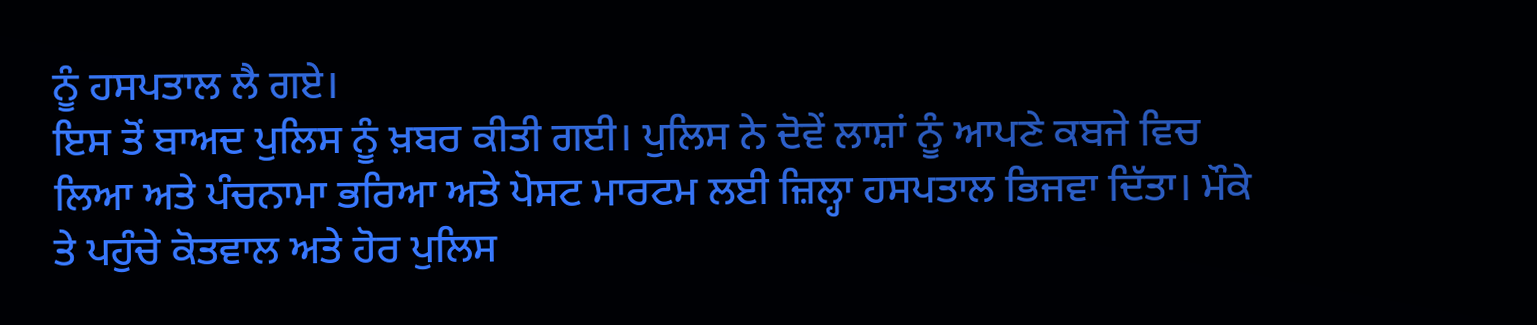ਨੂੰ ਹਸਪਤਾਲ ਲੈ ਗਏ।
ਇਸ ਤੋਂ ਬਾਅਦ ਪੁਲਿਸ ਨੂੰ ਖ਼ਬਰ ਕੀਤੀ ਗਈ। ਪੁਲਿਸ ਨੇ ਦੋਵੇਂ ਲਾਸ਼ਾਂ ਨੂੰ ਆਪਣੇ ਕਬਜੇ ਵਿਚ ਲਿਆ ਅਤੇ ਪੰਚਨਾਮਾ ਭਰਿਆ ਅਤੇ ਪੋਸਟ ਮਾਰਟਮ ਲਈ ਜ਼ਿਲ੍ਹਾ ਹਸਪਤਾਲ ਭਿਜਵਾ ਦਿੱਤਾ। ਮੌਕੇ ਤੇ ਪਹੁੰਚੇ ਕੋਤਵਾਲ ਅਤੇ ਹੋਰ ਪੁਲਿਸ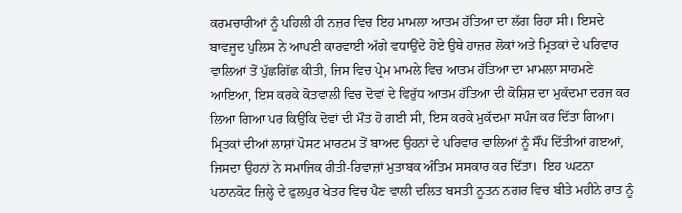ਕਰਮਚਾਰੀਆਂ ਨੂੰ ਪਹਿਲੀ ਹੀ ਨਜ਼ਰ ਵਿਚ ਇਹ ਮਾਮਲਾ ਆਤਮ ਹੱਤਿਆ ਦਾ ਲੱਗ ਰਿਹਾ ਸੀ। ਇਸਦੇ ਬਾਵਜੂਦ ਪੁਲਿਸ ਨੇ ਆਪਣੀ ਕਾਰਵਾਈ ਅੱਗੇ ਵਧਾਉਂਦੇ ਹੋਏ ਉਥੇ ਹਾਜ਼ਰ ਲੋਕਾਂ ਅਤੇ ਮ੍ਰਿਤਕਾਂ ਦੇ ਪਰਿਵਾਰ ਵਾਲਿਆਂ ਤੋਂ ਪੁੱਛਗਿੱਛ ਕੀਤੀ, ਜਿਸ ਵਿਚ ਪ੍ਰੇਮ ਮਾਮਲੇ ਵਿਚ ਆਤਮ ਹੱਤਿਆ ਦਾ ਮਾਮਲਾ ਸਾਹਮਣੇ ਆਇਆ, ਇਸ ਕਰਕੇ ਕੋਤਵਾਲੀ ਵਿਚ ਦੋਵਾਂ ਦੇ ਵਿਰੁੱਧ ਆਤਮ ਹੱਤਿਆ ਦੀ ਕੋਸ਼ਿਸ਼ ਦਾ ਮੁਕੱਦਮਾ ਦਰਜ ਕਰ ਲਿਆ ਗਿਆ ਪਰ ਕਿਉਂਕਿ ਦੋਵਾਂ ਦੀ ਮੌਤ ਹੋ ਗਈ ਸੀ, ਇਸ ਕਰਕੇ ਮੁਕੱਦਮਾ ਸਪੰਜ ਕਰ ਦਿੱਤਾ ਗਿਆ। ਮ੍ਰਿਤਕਾਂ ਦੀਆਂ ਲਾਸ਼ਾਂ ਪੋਸਟ ਮਾਰਟਮ ਤੋਂ ਬਾਅਦ ਉਹਨਾਂ ਦੇ ਪਰਿਵਾਰ ਵਾਲਿਆਂ ਨੂੰ ਸੌਂਪ ਦਿੱਤੀਆਂ ਗੲਆਂ, ਜਿਸਦਾ ਉਹਨਾਂ ਨੇ ਸਮਾਜਿਕ ਰੀਤੀ-ਰਿਵਾਜ਼ਾਂ ਮੁਤਾਬਕ ਅੰਤਿਮ ਸਸਕਾਰ ਕਰ ਦਿੱਤਾ।  ਇਹ ਘਟਨਾ ਪਠਾਨਕੋਟ ਜ਼ਿਲ੍ਹੇ ਦੇ ਫੁਲਪੁਰ ਖੇਤਰ ਵਿਚ ਪੈਣ ਵਾਲੀ ਦਲਿਤ ਬਸਤੀ ਨੂਤਨ ਨਗਰ ਵਿਚ ਬੀਤੇ ਮਹੀਨੇ ਰਾਤ ਨੂੰ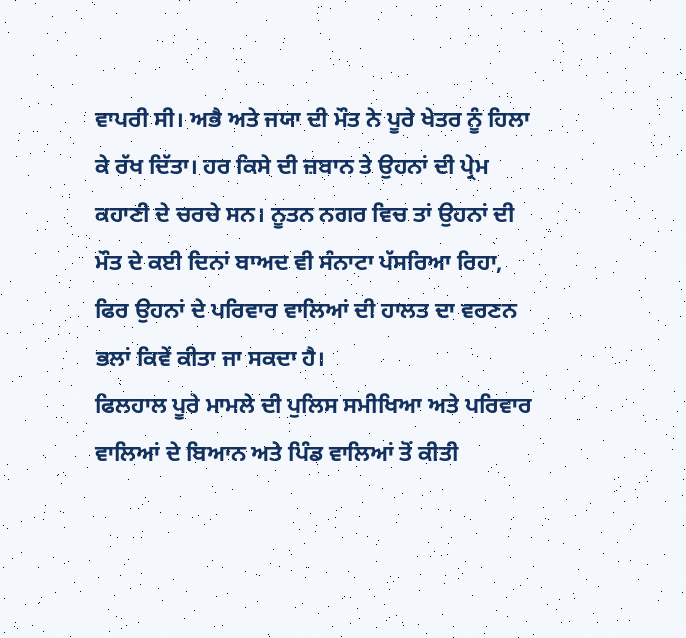ਵਾਪਰੀ ਸੀ। ਅਭੈ ਅਤੇ ਜਯਾ ਦੀ ਮੌਤ ਨੇ ਪੂਰੇ ਖੇਤਰ ਨੂੰ ਹਿਲਾ ਕੇ ਰੱਖ ਦਿੱਤਾ। ਹਰ ਕਿਸੇ ਦੀ ਜ਼ਬਾਨ ਤੇ ਉਹਨਾਂ ਦੀ ਪ੍ਰੇਮ ਕਹਾਣੀ ਦੇ ਚਰਚੇ ਸਨ। ਨੂਤਨ ਨਗਰ ਵਿਚ ਤਾਂ ਉਹਨਾਂ ਦੀ ਮੌਤ ਦੇ ਕਈ ਦਿਨਾਂ ਬਾਅਦ ਵੀ ਸੰਨਾਟਾ ਪੱਸਰਿਆ ਰਿਹਾ, ਫਿਰ ਉਹਨਾਂ ਦੇ ਪਰਿਵਾਰ ਵਾਲਿਆਂ ਦੀ ਹਾਲਤ ਦਾ ਵਰਣਨ ਭਲਾਂ ਕਿਵੇਂ ਕੀਤਾ ਜਾ ਸਕਦਾ ਹੈ।
ਫਿਲਹਾਲ ਪੂਰੇ ਮਾਮਲੇ ਦੀ ਪੁਲਿਸ ਸਮੀਖਿਆ ਅਤੇ ਪਰਿਵਾਰ ਵਾਲਿਆਂ ਦੇ ਬਿਆਨ ਅਤੇ ਪਿੰਡ ਵਾਲਿਆਂ ਤੋਂ ਕੀਤੀ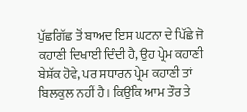ਪੁੱਛਗਿੱਛ ਤੋਂ ਬਾਅਦ ਇਸ ਘਟਨਾ ਦੇ ਪਿੱਛੇ ਜੋ ਕਹਾਣੀ ਦਿਖਾਈ ਦਿੰਦੀ ਹੈ, ਉਹ ਪ੍ਰੇਮ ਕਹਾਣੀ ਬੇਸ਼ੱਕ ਹੋਵੇ, ਪਰ ਸਧਾਰਨ ਪ੍ਰੇਮ ਕਹਾਣੀ ਤਾਂ ਬਿਲਕੁਲ ਨਹੀਂ ਹੈ। ਕਿਉਂਕਿ ਆਮ ਤੌਰ ਤੇ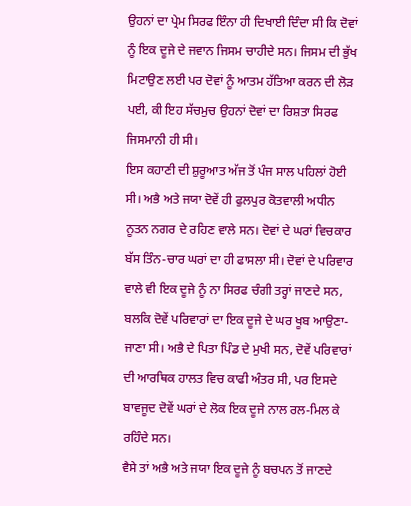ਉਹਨਾਂ ਦਾ ਪ੍ਰੇਮ ਸਿਰਫ ਇੰਨਾ ਹੀ ਦਿਖਾਈ ਦਿੰਦਾ ਸੀ ਕਿ ਦੋਵਾਂ ਨੂੰ ਇਕ ਦੂਜੇ ਦੇ ਜਵਾਨ ਜਿਸਮ ਚਾਹੀਦੇ ਸਨ। ਜਿਸਮ ਦੀ ਭੁੱਖ ਮਿਟਾਉਣ ਲਈ ਪਰ ਦੋਵਾਂ ਨੂੰ ਆਤਮ ਹੱਤਿਆ ਕਰਨ ਦੀ ਲੋੜ ਪਈ, ਕੀ ਇਹ ਸੱਚਮੁਚ ਉਹਨਾਂ ਦੋਵਾਂ ਦਾ ਰਿਸ਼ਤਾ ਸਿਰਫ ਜਿਸਮਾਨੀ ਹੀ ਸੀ।
ਇਸ ਕਹਾਣੀ ਦੀ ਸ਼ੁਰੂਆਤ ਅੱਜ ਤੋਂ ਪੰਜ ਸਾਲ ਪਹਿਲਾਂ ਹੋਈ ਸੀ। ਅਭੈ ਅਤੇ ਜਯਾ ਦੋਵੇਂ ਹੀ ਫੁਲਪੁਰ ਕੋਤਵਾਲੀ ਅਧੀਨ ਨੂਤਨ ਨਗਰ ਦੇ ਰਹਿਣ ਵਾਲੇ ਸਨ। ਦੋਵਾਂ ਦੇ ਘਰਾਂ ਵਿਚਕਾਰ ਬੱਸ ਤਿੰਨ-ਚਾਰ ਘਰਾਂ ਦਾ ਹੀ ਫਾਸਲਾ ਸੀ। ਦੋਵਾਂ ਦੇ ਪਰਿਵਾਰ ਵਾਲੇ ਵੀ ਇਕ ਦੂਜੇ ਨੂੰ ਨਾ ਸਿਰਫ ਚੰਗੀ ਤਰ੍ਹਾਂ ਜਾਣਦੇ ਸਨ, ਬਲਕਿ ਦੋਵੇਂ ਪਰਿਵਾਰਾਂ ਦਾ ਇਕ ਦੂਜੇ ਦੇ ਘਰ ਖੂਬ ਆਉਣਾ-ਜਾਣਾ ਸੀ। ਅਭੈ ਦੇ ਪਿਤਾ ਪਿੰਡ ਦੇ ਮੁਖੀ ਸਨ, ਦੋਵੇਂ ਪਰਿਵਾਰਾਂ ਦੀ ਆਰਥਿਕ ਹਾਲਤ ਵਿਚ ਕਾਫੀ ਅੰਤਰ ਸੀ, ਪਰ ਇਸਦੇ ਬਾਵਜੂਦ ਦੋਵੇਂ ਘਰਾਂ ਦੇ ਲੋਕ ਇਕ ਦੂਜੇ ਨਾਲ ਰਲ-ਮਿਲ ਕੇ ਰਹਿੰਦੇ ਸਨ।
ਵੈਸੇ ਤਾਂ ਅਭੈ ਅਤੇ ਜਯਾ ਇਕ ਦੂਜੇ ਨੂੰ ਬਚਪਨ ਤੋਂ ਜਾਣਦੇ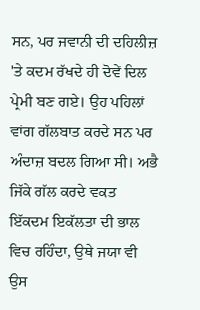ਸਨ, ਪਰ ਜਵਾਨੀ ਦੀ ਦਹਿਲੀਜ਼ 'ਤੇ ਕਦਮ ਰੱਖਦੇ ਹੀ ਦੋਵੇਂ ਦਿਲ ਪ੍ਰੇਮੀ ਬਣ ਗਏ। ਉਹ ਪਹਿਲਾਂ ਵਾਂਗ ਗੱਲਬਾਤ ਕਰਦੇ ਸਨ ਪਰ ਅੰਦਾਜ਼ ਬਦਲ ਗਿਆ ਸੀ। ਅਭੈ ਜਿੱਕੇ ਗੱਲ ਕਰਦੇ ਵਕਤ ਇੱਕਦਮ ਇਕੱਲਤਾ ਦੀ ਭਾਲ ਵਿਚ ਰਹਿੰਦਾ, ਉਥੇ ਜਯਾ ਵੀ ਉਸ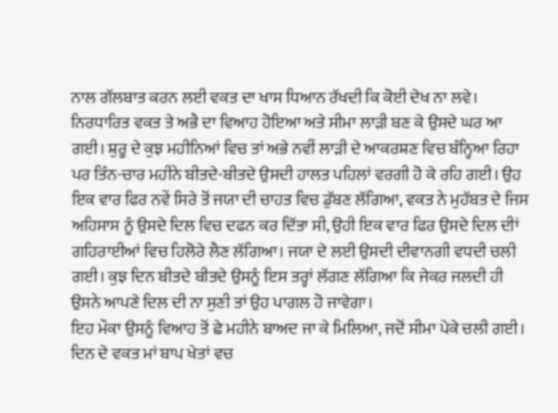ਨਾਲ ਗੱਲਬਾਤ ਕਰਨ ਲਈ ਵਕਤ ਦਾ ਖਾਸ ਧਿਆਨ ਰੱਖਦੀ ਕਿ ਕੋਈ ਦੇਖ ਨਾ ਲਵੇ।
ਨਿਰਧਾਰਿਤ ਵਕਤ ਤੇ ਅਭੈ ਦਾ ਵਿਆਹ ਹੋਇਆ ਅਤੇ ਸੀਮਾ ਲਾੜੀ ਬਣ ਕੇ ਉਸਦੇ ਘਰ ਆ ਗਈ। ਸ਼ੁਰੂ ਦੇ ਕੁਝ ਮਹੀਨਿਆਂ ਵਿਚ ਤਾਂ ਅਭੇ ਨਵੀਂ ਲਾੜੀ ਦੇ ਆਕਰਸ਼ਣ ਵਿਚ ਬੰਨ੍ਹਿਆ ਰਿਹਾ ਪਰ ਤਿੰਨ-ਚਾਰ ਮਹੀਨੇ ਬੀਤਦੇ-ਬੀਤਦੇ ਉਸਦੀ ਹਾਲਤ ਪਹਿਲਾਂ ਵਰਗੀ ਹੋ ਕੇ ਰਹਿ ਗਈ। ਉਹ ਇਕ ਵਾਰ ਫਿਰ ਨਵੇਂ ਸਿਰੇ ਤੋਂ ਜਯਾ ਦੀ ਚਾਹਤ ਵਿਚ ਡੁੱਬਣ ਲੱਗਿਆ, ਵਕਤ ਨੇ ਮੁਹੱਬਤ ਦੇ ਜਿਸ ਅਹਿਸਾਸ ਨੂੰ ਉਸਦੇ ਦਿਲ ਵਿਚ ਦਫਨ ਕਰ ਦਿੱਤਾ ਸੀ, ਉਹੀ ਇਕ ਵਾਰ ਫਿਰ ਉਸਦੇ ਦਿਲ ਦੀਾਂ ਗਹਿਰਾਈਆਂ ਵਿਚ ਹਿਲੋਰੇ ਲੈਣ ਲੱਗਿਆ। ਜਯਾ ਦੇ ਲਈ ਉਸਦੀ ਦੀਵਾਨਗੀ ਵਧਦੀ ਚਲੀ ਗਈ। ਕੁਝ ਦਿਨ ਬੀਤਦੇ ਬੀਤਦੇ ਉਸਨੂੰ ਇਸ ਤਰ੍ਹਾਂ ਲੱਗਣ ਲੱਗਿਆ ਕਿ ਜੇਕਰ ਜਲਦੀ ਹੀ ਉਸਨੇ ਆਪਣੇ ਦਿਲ ਦੀ ਨਾ ਸੁਣੀ ਤਾਂ ਉਹ ਪਾਗਲ ਹੋ ਜਾਵੇਗਾ।
ਇਹ ਮੌਕਾ ਉਸਨੂੰ ਵਿਆਹ ਤੋਂ ਛੇ ਮਹੀਨੇ ਬਾਅਦ ਜਾ ਕੇ ਮਿਲਿਆ, ਜਦੋਂ ਸੀਮਾ ਪੇਕੇ ਚਲੀ ਗਈ। ਦਿਨ ਦੇ ਵਕਤ ਮਾਂ ਬਾਪ ਖੇਤਾਂ ਵਚ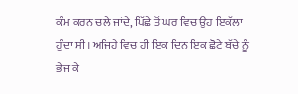ਕੰਮ ਕਰਨ ਚਲੇ ਜਾਂਦੇ, ਪਿੱਛੇ ਤੋਂ ਘਰ ਵਿਚ ਉਹ ਇਕੱਲਾ ਹੁੰਦਾ ਸੀ। ਅਜਿਹੇ ਵਿਚ ਹੀ ਇਕ ਦਿਨ ਇਕ ਛੋਟੇ ਬੱਚੇ ਨੂੰ ਭੇਜ ਕੇ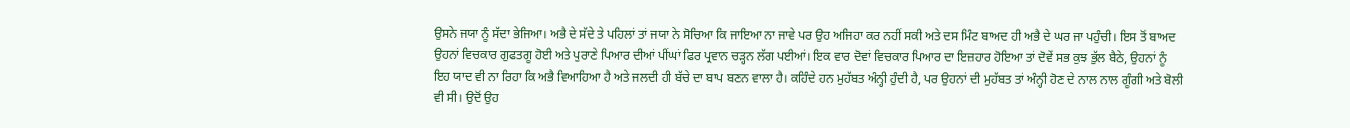ਉਸਨੇ ਜਯਾ ਨੂੰ ਸੱਦਾ ਭੇਜਿਆ। ਅਭੈ ਦੇ ਸੱਦੇ ਤੇ ਪਹਿਲਾਂ ਤਾਂ ਜਯਾ ਨੇ ਸੋਚਿਆ ਕਿ ਜਾਇਆ ਨਾ ਜਾਵੇ ਪਰ ਉਹ ਅਜਿਹਾ ਕਰ ਨਹੀਂ ਸਕੀ ਅਤੇ ਦਸ ਮਿੰਟ ਬਾਅਦ ਹੀ ਅਭੈ ਦੇ ਘਰ ਜਾ ਪਹੁੰਚੀ। ਇਸ ਤੋਂ ਬਾਅਦ ਉਹਨਾਂ ਵਿਚਕਾਰ ਗੁਫਤਗੂ ਹੋਈ ਅਤੇ ਪੁਰਾਣੇ ਪਿਆਰ ਦੀਆਂ ਪੀਂਘਾਂ ਫਿਰ ਪ੍ਰਵਾਨ ਚੜ੍ਹਨ ਲੱਗ ਪਈਆਂ। ਇਕ ਵਾਰ ਦੋਵਾਂ ਵਿਚਕਾਰ ਪਿਆਰ ਦਾ ਇਜ਼ਹਾਰ ਹੋਇਆ ਤਾਂ ਦੋਵੇਂ ਸਭ ਕੁਝ ਭੁੱਲ ਬੈਠੇ, ਉਹਨਾਂ ਨੂੰ ਇਹ ਯਾਦ ਵੀ ਨਾ ਰਿਹਾ ਕਿ ਅਭੈ ਵਿਆਹਿਆ ਹੈ ਅਤੇ ਜਲਦੀ ਹੀ ਬੱਚੇ ਦਾ ਬਾਪ ਬਣਨ ਵਾਲਾ ਹੈ। ਕਹਿੰਦੇ ਹਨ ਮੁਹੱਬਤ ਅੰਨ੍ਹੀ ਹੁੰਦੀ ਹੈ, ਪਰ ਉਹਨਾਂ ਦੀ ਮੁਹੱਬਤ ਤਾਂ ਅੰਨ੍ਹੀ ਹੋਣ ਦੇ ਨਾਲ ਨਾਲ ਗੂੰਗੀ ਅਤੇ ਬੋਲੀ ਵੀ ਸੀ। ਉਦੋਂ ਉਹ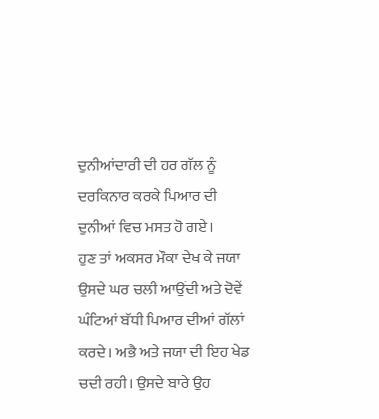ਦੁਨੀਆਂਦਾਰੀ ਦੀ ਹਰ ਗੱਲ ਨੂੰ ਦਰਕਿਨਾਰ ਕਰਕੇ ਪਿਆਰ ਦੀ ਦੁਨੀਆਂ ਵਿਚ ਮਸਤ ਹੋ ਗਏ।
ਹੁਣ ਤਾਂ ਅਕਸਰ ਮੌਕਾ ਦੇਖ ਕੇ ਜਯਾ ਉਸਦੇ ਘਰ ਚਲੀ ਆਉਂਦੀ ਅਤੇ ਦੋਵੇਂ ਘੰਟਿਆਂ ਬੱਧੀ ਪਿਆਰ ਦੀਆਂ ਗੱਲਾਂ ਕਰਦੇ। ਅਭੈ ਅਤੇ ਜਯਾ ਦੀ ਇਹ ਖੇਡ ਚਦੀ ਰਹੀ। ਉਸਦੇ ਬਾਰੇ ਉਹ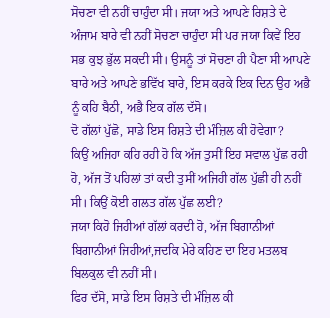ਸੋਚਣਾ ਵੀ ਨਹੀਂ ਚਾਹੁੰਦਾ ਸੀ। ਜਯਾ ਅਤੇ ਆਪਣੇ ਰਿਸ਼ਤੇ ਦੇ ਅੰਜਾਮ ਬਾਰੇ ਵੀ ਨਹੀਂ ਸੋਚਣਾ ਚਾਹੁੰਦਾ ਸੀ ਪਰ ਜਯਾ ਕਿਵੇਂ ਇਹ ਸਭ ਕੁਝ ਭੁੱਲ ਸਕਦੀ ਸੀ। ਉਸਨੂੰ ਤਾਂ ਸੋਚਣਾ ਹੀ ਪੈਣਾ ਸੀ ਆਪਣੇ ਬਾਰੇ ਅਤੇ ਆਪਣੇ ਭਵਿੱਖ ਬਾਰੇ, ਇਸ ਕਰਕੇ ਇਕ ਦਿਨ ਉਹ ਅਭੈ ਨੂੰ ਕਹਿ ਬੈਠੀ, ਅਭੈ ਇਕ ਗੱਲ ਦੱਸੋ।
ਦੋ ਗੱਲਾਂ ਪੁੱਛੋ, ਸਾਡੇ ਇਸ ਰਿਸ਼ਤੇ ਦੀ ਮੰਜ਼ਿਲ ਕੀ ਹੋਵੇਗਾ?
ਕਿਉਂ ਅਜਿਹਾ ਕਹਿ ਰਹੀ ਹੋ ਕਿ ਅੱਜ ਤੁਸੀਂ ਇਹ ਸਵਾਲ ਪੁੱਛ ਰਹੀ ਹੋ, ਅੱਜ ਤੋਂ ਪਹਿਲਾਂ ਤਾਂ ਕਦੀ ਤੁਸੀਂ ਅਜਿਹੀ ਗੱਲ ਪੁੱਛੀ ਹੀ ਨਹੀਂ ਸੀ। ਕਿਉਂ ਕੋਈ ਗਲਤ ਗੱਲ ਪੁੱਛ ਲਈ?
ਜਯਾ ਕਿਹੋ ਜਿਹੀਆਂ ਗੱਲਾਂ ਕਰਦੀ ਹੋ, ਅੱਜ ਬਿਗਾਨੀਆਂ ਬਿਗਾਨੀਆਂ ਜਿਹੀਆਂ,ਜਦਕਿ ਮੇਰੇ ਕਹਿਣ ਦਾ ਇਹ ਮਤਲਬ ਬਿਲਕੁਲ ਵੀ ਨਹੀਂ ਸੀ।
ਫਿਰ ਦੱਸੋ, ਸਾਡੇ ਇਸ ਰਿਸ਼ਤੇ ਦੀ ਮੰਜ਼ਿਲ ਕੀ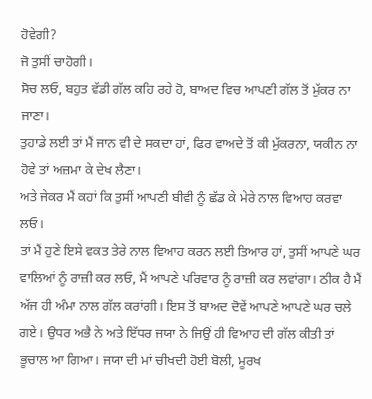ਹੋਵੇਗੀ?
ਜੋ ਤੁਸੀਂ ਚਾਹੋਗੀ।
ਸੋਚ ਲਓ, ਬਹੁਤ ਵੱਡੀ ਗੱਲ ਕਹਿ ਰਹੇ ਹੋ, ਬਾਅਦ ਵਿਚ ਆਪਣੀ ਗੱਲ ਤੋਂ ਮੁੱਕਰ ਨਾ ਜਾਣਾ।
ਤੁਹਾਡੇ ਲਈ ਤਾਂ ਮੈਂ ਜਾਨ ਵੀ ਦੇ ਸਕਦਾ ਹਾਂ, ਫਿਰ ਵਾਅਦੇ ਤੋਂ ਕੀ ਮੁੱਕਰਨਾ, ਯਕੀਨ ਨਾ ਹੋਵੇ ਤਾਂ ਅਜ਼ਮਾ ਕੇ ਦੇਖ ਲੈਣਾ।
ਅਤੇ ਜੇਕਰ ਮੈਂ ਕਹਾਂ ਕਿ ਤੁਸੀਂ ਆਪਣੀ ਬੀਵੀ ਨੂੰ ਛੱਡ ਕੇ ਮੇਰੇ ਨਾਲ ਵਿਆਹ ਕਰਵਾ ਲਓ।
ਤਾਂ ਮੈਂ ਹੁਣੇ ਇਸੇ ਵਕਤ ਤੇਰੇ ਨਾਲ ਵਿਆਹ ਕਰਨ ਲਈ ਤਿਆਰ ਹਾਂ, ਤੁਸੀਂ ਆਪਣੇ ਘਰ ਵਾਲਿਆਂ ਨੂੰ ਰਾਜ਼ੀ ਕਰ ਲਓ, ਮੈਂ ਆਪਣੇ ਪਰਿਵਾਰ ਨੂੰ ਰਾਜ਼ੀ ਕਰ ਲਵਾਂਗਾ। ਠੀਕ ਹੈ ਮੈਂ ਅੱਜ ਹੀ ਅੰਮਾ ਨਾਲ ਗੱਲ ਕਰਾਂਗੀ। ਇਸ ਤੋਂ ਬਾਅਦ ਦੋਵੇਂ ਆਪਣੇ ਆਪਣੇ ਘਰ ਚਲੇ ਗਏ। ਉਧਰ ਅਭੈ ਨੇ ਅਤੇ ਇੱਧਰ ਜਯਾ ਨੇ ਜਿਉਂ ਹੀ ਵਿਆਹ ਦੀ ਗੱਲ ਕੀਤੀ ਤਾਂ ਭੂਚਾਲ ਆ ਗਿਆ। ਜਯਾ ਦੀ ਮਾਂ ਚੀਖਦੀ ਹੋਈ ਬੋਲੀ, ਮੂਰਖ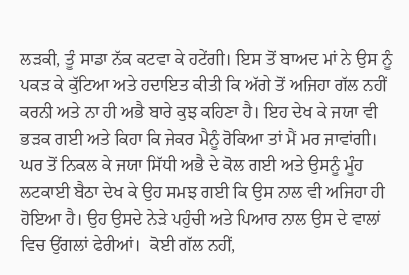ਲੜਕੀ, ਤੂੰ ਸਾਡਾ ਨੱਕ ਕਟਵਾ ਕੇ ਹਟੇਂਗੀ। ਇਸ ਤੋਂ ਬਾਅਦ ਮਾਂ ਨੇ ਉਸ ਨੂੰ ਪਕੜ ਕੇ ਕੁੱਟਿਆ ਅਤੇ ਹਦਾਇਤ ਕੀਤੀ ਕਿ ਅੱਗੇ ਤੋਂ ਅਜਿਹਾ ਗੱਲ ਨਹੀਂ ਕਰਨੀ ਅਤੇ ਨਾ ਹੀ ਅਭੈ ਬਾਰੇ ਕੁਝ ਕਹਿਣਾ ਹੈ। ਇਹ ਦੇਖ ਕੇ ਜਯਾ ਵੀ ਭੜਕ ਗਈ ਅਤੇ ਕਿਹਾ ਕਿ ਜੇਕਰ ਮੈਨੂੰ ਰੋਕਿਆ ਤਾਂ ਮੈਂ ਮਰ ਜਾਵਾਂਗੀ।
ਘਰ ਤੋਂ ਨਿਕਲ ਕੇ ਜਯਾ ਸਿੱਧੀ ਅਭੈ ਦੇ ਕੋਲ ਗਈ ਅਤੇ ਉਸਨੂੰ ਮੂੰਹ ਲਟਕਾਈ ਬੈਠਾ ਦੇਖ ਕੇ ਉਹ ਸਮਝ ਗਈ ਕਿ ਉਸ ਨਾਲ ਵੀ ਅਜਿਹਾ ਹੀ ਹੋਇਆ ਹੈ। ਉਹ ਉਸਦੇ ਨੇੜੇ ਪਹੁੰਚੀ ਅਤੇ ਪਿਆਰ ਨਾਲ ਉਸ ਦੇ ਵਾਲਾਂ ਵਿਚ ਉਂਗਲਾਂ ਫੇਰੀਆਂ।  ਕੋਈ ਗੱਲ ਨਹੀਂ,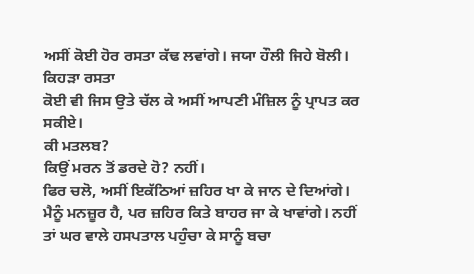ਅਸੀਂ ਕੋਈ ਹੋਰ ਰਸਤਾ ਕੱਢ ਲਵਾਂਗੇ। ਜਯਾ ਹੌਲੀ ਜਿਹੇ ਬੋਲੀ। ਕਿਹੜਾ ਰਸਤਾ
ਕੋਈ ਵੀ ਜਿਸ ਉਤੇ ਚੱਲ ਕੇ ਅਸੀਂ ਆਪਣੀ ਮੰਜ਼ਿਲ ਨੂੰ ਪ੍ਰਾਪਤ ਕਰ ਸਕੀਏ।
ਕੀ ਮਤਲਬ?
ਕਿਉਂ ਮਰਨ ਤੋਂ ਡਰਦੇ ਹੋ? ਨਹੀਂ।
ਫਿਰ ਚਲੋ, ਅਸੀਂ ਇਕੱਠਿਆਂ ਜ਼ਹਿਰ ਖਾ ਕੇ ਜਾਨ ਦੇ ਦਿਆਂਗੇ।
ਮੈਨੂੰ ਮਨਜ਼ੂਰ ਹੈ, ਪਰ ਜ਼ਹਿਰ ਕਿਤੇ ਬਾਹਰ ਜਾ ਕੇ ਖਾਵਾਂਗੇ। ਨਹੀਂ ਤਾਂ ਘਰ ਵਾਲੇ ਹਸਪਤਾਲ ਪਹੁੰਚਾ ਕੇ ਸਾਨੂੰ ਬਚਾ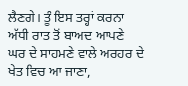ਲੈਣਗੇ। ਤੂੰ ਇਸ ਤਰ੍ਹਾਂ ਕਰਨਾ ਅੱਧੀ ਰਾਤ ਤੋਂ ਬਾਅਦ ਆਪਣੇ ਘਰ ਦੇ ਸਾਹਮਣੇ ਵਾਲੇ ਅਰਹਰ ਦੇ ਖੇਤ ਵਿਚ ਆ ਜਾਣਾ,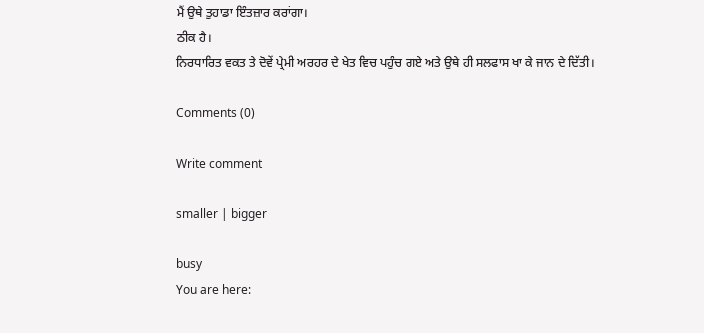ਮੈਂ ਉਥੇ ਤੁਹਾਡਾ ਇੰਤਜ਼ਾਰ ਕਰਾਂਗਾ।
ਠੀਕ ਹੈ।
ਨਿਰਧਾਰਿਤ ਵਕਤ ਤੇ ਦੋਵੇਂ ਪ੍ਰੇਮੀ ਅਰਹਰ ਦੇ ਖੇਤ ਵਿਚ ਪਹੁੰਚ ਗਏ ਅਤੇ ਉਥੇ ਹੀ ਸਲਫਾਸ ਖਾ ਕੇ ਜਾਨ ਦੇ ਦਿੱਤੀ।

Comments (0)

Write comment

smaller | bigger

busy
You are here: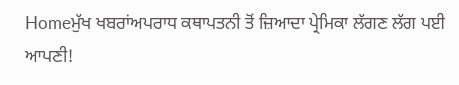Homeਮੁੱਖ ਖਬਰਾਂਅਪਰਾਧ ਕਥਾਪਤਨੀ ਤੋਂ ਜ਼ਿਆਦਾ ਪ੍ਰੇਮਿਕਾ ਲੱਗਣ ਲੱਗ ਪਈ ਆਪਣੀ!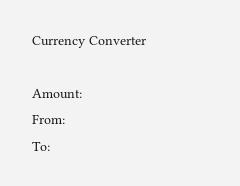Currency Converter

Amount:
From:
To: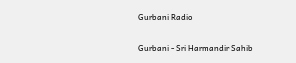Gurbani Radio


Gurbani - Sri Harmandir Sahib